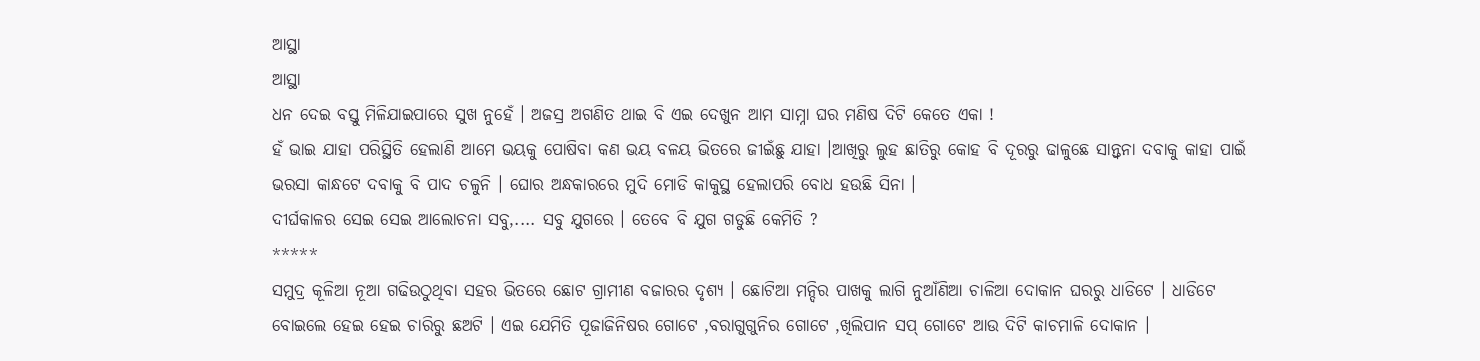ଆସ୍ଥା
ଆସ୍ଥା
ଧନ ଦେଇ ବସ୍ତୁ ମିଳିଯାଇପାରେ ସୁଖ ନୁହେଁ । ଅଜସ୍ର ଅଗଣିତ ଥାଇ ବି ଏଇ ଦେଖୁନ ଆମ ସାମ୍ନା ଘର ମଣିଷ ଦିଟି କେତେ ଏକା !
ହଁ ଭାଇ ଯାହା ପରିସ୍ଥିତି ହେଲାଣି ଆମେ ଭୟକୁ ପୋଷିବା କଣ ଭୟ ବଳୟ ଭିତରେ ଜୀଇଁଛୁ ଯାହା ।ଆଖିରୁ ଲୁହ ଛାତିରୁ କୋହ ବି ଦୂରରୁ ଢାଳୁଛେ ସାନ୍ତ୍ବନା ଦବାକୁ କାହା ପାଇଁ ଭରସା କାନ୍ଧଟେ ଦବାକୁ ବି ପାଦ ଚଳୁନି । ଘୋର ଅନ୍ଧକାରରେ ମୁଦି ମୋଡି କାକୁସ୍ଥ ହେଲାପରି ବୋଧ ହଉଛି ସିନା ।
ଦୀର୍ଘକାଳର ସେଇ ସେଇ ଆଲୋଚନା ସବୁ,.... ସବୁ ଯୁଗରେ । ତେବେ ବି ଯୁଗ ଗଡୁଛି କେମିତି ?
*****
ସମୁଦ୍ର କୂଳିଆ ନୂଆ ଗଢିଉଠୁଥିବା ସହର ଭିତରେ ଛୋଟ ଗ୍ରାମୀଣ ବଜାରର ଦୃଶ୍ୟ । ଛୋଟିଆ ମନ୍ଦିର ପାଖକୁ ଲାଗି ନୁଆଁଣିଆ ଚାଳିଆ ଦୋକାନ ଘରରୁ ଧାଡିଟେ । ଧାଡିଟେ ବୋଇଲେ ହେଇ ହେଇ ଚାରିରୁ ଛଅଟି । ଏଇ ଯେମିତି ପୂଜାଜିନିଷର ଗୋଟେ ,ବରାଗୁଗୁନିର ଗୋଟେ ,ଖିଲିପାନ ସପ୍ ଗୋଟେ ଆଉ ଦିଟି କାଚମାଳି ଦୋକାନ ।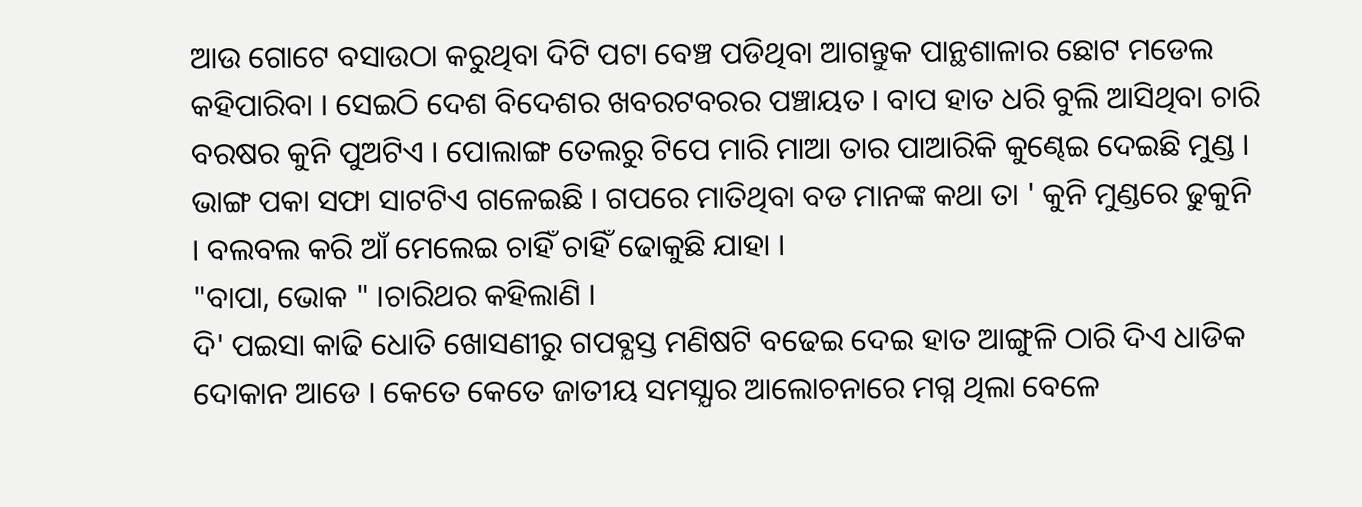ଆଉ ଗୋଟେ ବସାଉଠା କରୁଥିବା ଦିଟି ପଟା ବେଞ୍ଚ ପଡିଥିବା ଆଗନ୍ତୁକ ପାନ୍ଥଶାଳାର ଛୋଟ ମଡେଲ କହିପାରିବା । ସେଇଠି ଦେଶ ବିଦେଶର ଖବରଟବରର ପଞ୍ଚାୟତ । ବାପ ହାତ ଧରି ବୁଲି ଆସିଥିବା ଚାରି ବରଷର କୁନି ପୁଅଟିଏ । ପୋଲାଙ୍ଗ ତେଲରୁ ଟିପେ ମାରି ମାଆ ତାର ପାଆରିକି କୁଣ୍ଢେଇ ଦେଇଛି ମୁଣ୍ଡ । ଭାଙ୍ଗ ପକା ସଫା ସାଟଟିଏ ଗଳେଇଛି । ଗପରେ ମାତିଥିବା ବଡ ମାନଙ୍କ କଥା ତା ' କୁନି ମୁଣ୍ଡରେ ଢୁକୁନି । ବଲବଲ କରି ଆଁ ମେଲେଇ ଚାହିଁ ଚାହିଁ ଢୋକୁଛି ଯାହା ।
"ବାପା, ଭୋକ " ।ଚାରିଥର କହିଲାଣି ।
ଦି' ପଇସା କାଢି ଧୋତି ଖୋସଣୀରୁ ଗପବ୍ଯସ୍ତ ମଣିଷଟି ବଢେଇ ଦେଇ ହାତ ଆଙ୍ଗୁଳି ଠାରି ଦିଏ ଧାଡିକ ଦୋକାନ ଆଡେ । କେତେ କେତେ ଜାତୀୟ ସମସ୍ଯାର ଆଲୋଚନାରେ ମଗ୍ନ ଥିଲା ବେଳେ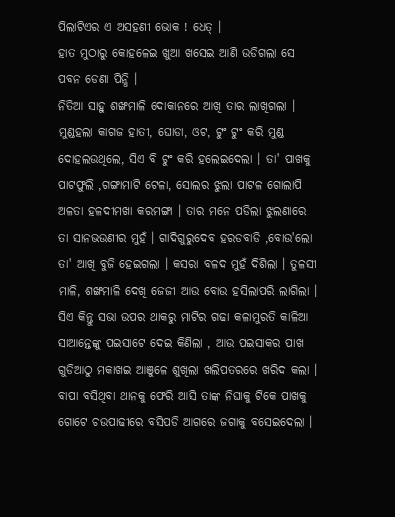ପିଲାଟିଏର ଏ ଅସହଣୀ ଭୋକ ! ଧେତ୍ ।
ହାତ ମୁଠାରୁ କୋହଳେଇ ଖୁଆ ଖସେଇ ଆଣି ଉଡିଗଲା ସେ ପବନ ଡେଣା ପିନ୍ଧି ।
ନିତିଆ ସାହୁ ଶଙ୍ଖମାଳି ଦୋକାନରେ ଆଖି ତାର ଲାଖିଗଲା । ମୁଣ୍ଡହଲା କାଗଜ ହାତୀ, ଘୋଡା, ଓଟ, ଟୁଂ ଟୁଂ କରି ମୁଣ୍ଡ ଦୋହଲଉଥିଲେ, ସିଏ ବି ଟୁଂ କରି ହଲେଇଦେଲା । ତା' ପାଖକୁ ପାଟଫୁଲି ,ଗଙ୍ଗାମାଟି ଟେଳା, ସୋଲର ଝୁଲା ପାଟଳ ଗୋଲାପି ଅଳତା ହଳଦୀମଖା କରମଙ୍ଗା । ତାର ମନେ ପଡିଲା ଝୁଲଣାରେ ତା ସାନଭଉଣୀର ମୁହଁ । ଗାଦିଗୁରୁଦେବ ହରଡବାଡି ,ବୋଉ'ଲୋ ତା' ଆଖି ବୁଜି ହେଇଗଲା । କସରା ବଳଦ ମୁହଁ ଦିଶିଲା । ତୁଳସୀ ମାଳି, ଶଙ୍ଖମାଳି ଦେଖି ଜେଜୀ ଆଉ ବୋଉ ହସିଲାପରି ଲାଗିଲା ।
ସିଏ କିନ୍ତୁ ସଭା ଉପର ଥାକରୁ ମାଟିର ଗଢା କଳାମୁରତି କାଳିଆ ସାଆନ୍ତେଙ୍କୁ ପଇସାଟେ ଦେଇ କିଣିଲା , ଆଉ ପଇସାକର ପାଖ ଗୁଡିଆଠୁ ମକାଖଇ ଆଞୁଳେ ଶୁଖିଲା ଖଲିପତରରେ ଖରିଦ କଲା । ବାପା ବସିଥିବା ଥାନକୁ ଫେରି ଆସି ତାଙ୍କ ନିଘାକୁ ଟିକେ ପାଖକୁ ଗୋଟେ ଚଉପାଢୀରେ ବସିପଡି ଆଗରେ ଜଗାକୁ ବସେଇଦେଲା ।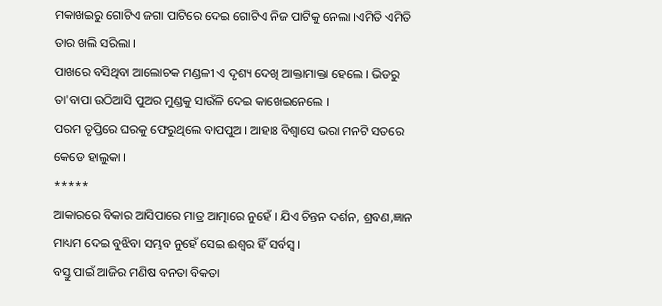ମକାଖଇରୁ ଗୋଟିଏ ଜଗା ପାଟିରେ ଦେଇ ଗୋଟିଏ ନିଜ ପାଟିକୁ ନେଲା ।ଏମିତି ଏମିତି ତାର ଖଲି ସରିଲା ।
ପାଖରେ ବସିଥିବା ଆଲୋଚକ ମଣ୍ଡଳୀ ଏ ଦୃଶ୍ୟ ଦେଖି ଆକ୍ତାମାକ୍ତା ହେଲେ । ଭିଡରୁ ତା'ବାପା ଉଠିଆସି ପୁଅର ମୁଣ୍ଡକୁ ସାଉଁଳି ଦେଇ କାଖେଇନେଲେ ।
ପରମ ତୃପ୍ତିରେ ଘରକୁ ଫେରୁଥିଲେ ବାପପୁଅ । ଆହାଃ ବିଶ୍ବାସେ ଭରା ମନଟି ସତରେ କେଡେ ହାଲୁକା ।
*****
ଆକାରରେ ବିକାର ଆସିପାରେ ମାତ୍ର ଆତ୍ମାରେ ନୁହେଁ । ଯିଏ ଚିନ୍ତନ ଦର୍ଶନ, ଶ୍ରବଣ,ଜ୍ଞାନ ମାଧ୍ୟମ ଦେଇ ବୁଝିବା ସମ୍ଭବ ନୁହେଁ ସେଇ ଈଶ୍ବର ହିଁ ସର୍ବସ୍ବ ।
ବସ୍ତୁ ପାଇଁ ଆଜିର ମଣିଷ ବନତା ବିକତା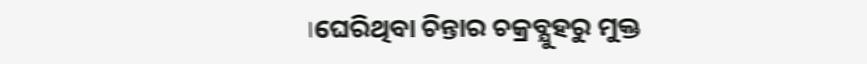।ଘେରିଥିବା ଚିନ୍ତାର ଚକ୍ରବ୍ଯୁହରୁ ମୁକ୍ତ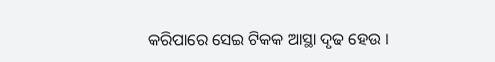କରିପାରେ ସେଇ ଟିକକ ଆସ୍ଥା ଦୃଢ ହେଉ ।